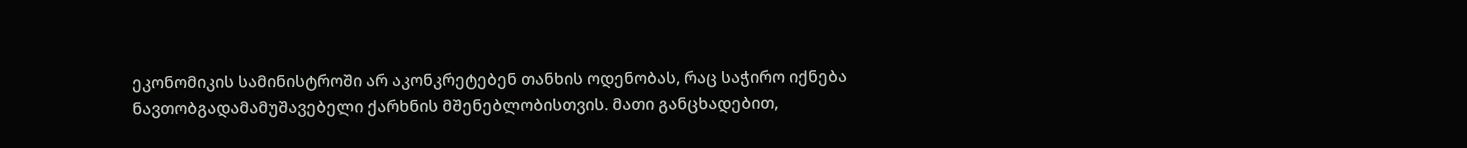ეკონომიკის სამინისტროში არ აკონკრეტებენ თანხის ოდენობას, რაც საჭირო იქნება ნავთობგადამამუშავებელი ქარხნის მშენებლობისთვის. მათი განცხადებით,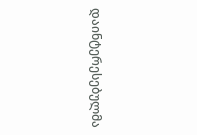დაინტერესებულმა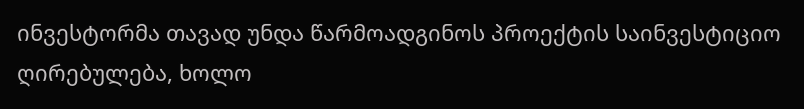ინვესტორმა თავად უნდა წარმოადგინოს პროექტის საინვესტიციო ღირებულება, ხოლო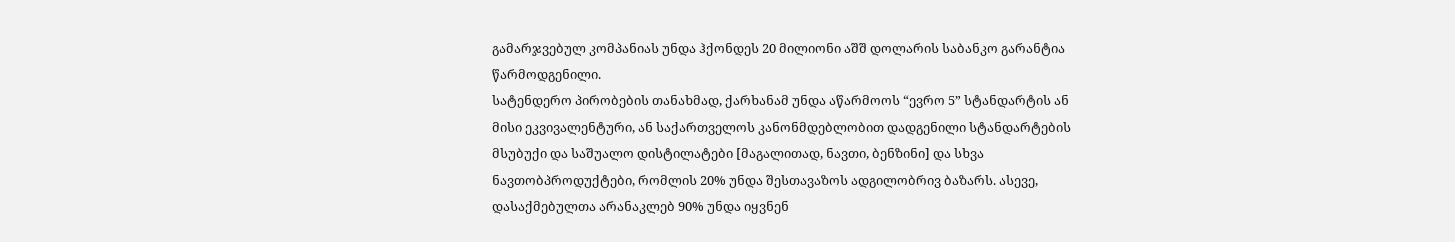გამარჯვებულ კომპანიას უნდა ჰქონდეს 20 მილიონი აშშ დოლარის საბანკო გარანტია წარმოდგენილი.
სატენდერო პირობების თანახმად, ქარხანამ უნდა აწარმოოს “ევრო 5” სტანდარტის ან მისი ეკვივალენტური, ან საქართველოს კანონმდებლობით დადგენილი სტანდარტების მსუბუქი და საშუალო დისტილატები [მაგალითად, ნავთი, ბენზინი] და სხვა ნავთობპროდუქტები, რომლის 20% უნდა შესთავაზოს ადგილობრივ ბაზარს. ასევე, დასაქმებულთა არანაკლებ 90% უნდა იყვნენ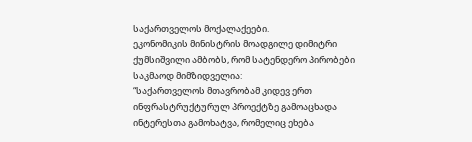საქართველოს მოქალაქეები.
ეკონომიკის მინისტრის მოადგილე დიმიტრი ქუმსიშვილი ამბობს, რომ სატენდერო პირობები საკმაოდ მიმზიდველია:
“საქართველოს მთავრობამ კიდევ ერთ ინფრასტრუქტურულ პროექტზე გამოაცხადა ინტერესთა გამოხატვა, რომელიც ეხება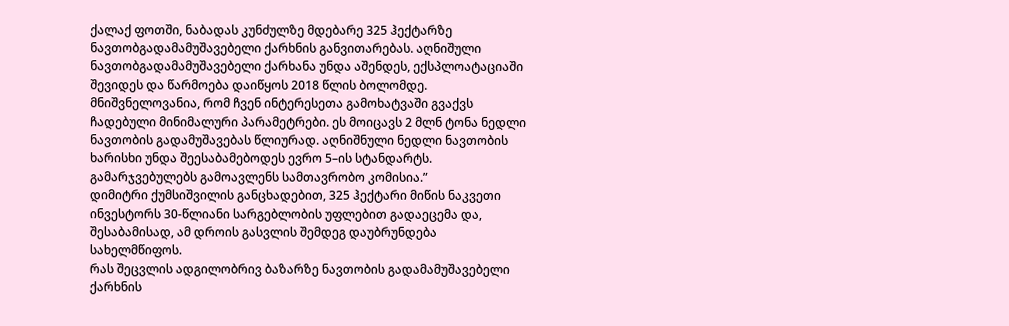ქალაქ ფოთში, ნაბადას კუნძულზე მდებარე 325 ჰექტარზე ნავთობგადამამუშავებელი ქარხნის განვითარებას. აღნიშული ნავთობგადამამუშავებელი ქარხანა უნდა აშენდეს, ექსპლოატაციაში შევიდეს და წარმოება დაიწყოს 2018 წლის ბოლომდე. მნიშვნელოვანია, რომ ჩვენ ინტერესეთა გამოხატვაში გვაქვს ჩადებული მინიმალური პარამეტრები. ეს მოიცავს 2 მლნ ტონა ნედლი ნავთობის გადამუშავებას წლიურად. აღნიშნული ნედლი ნავთობის ხარისხი უნდა შეესაბამებოდეს ევრო 5–ის სტანდარტს. გამარჯვებულებს გამოავლენს სამთავრობო კომისია.”
დიმიტრი ქუმსიშვილის განცხადებით, 325 ჰექტარი მიწის ნაკვეთი ინვესტორს 30-წლიანი სარგებლობის უფლებით გადაეცემა და, შესაბამისად, ამ დროის გასვლის შემდეგ დაუბრუნდება სახელმწიფოს.
რას შეცვლის ადგილობრივ ბაზარზე ნავთობის გადამამუშავებელი ქარხნის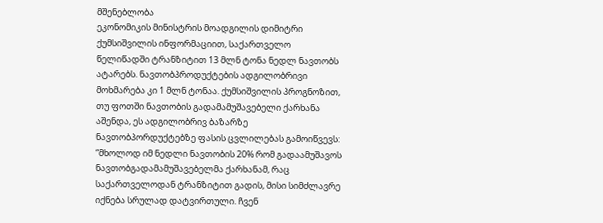მშენებლობა
ეკონომიკის მინისტრის მოადგილის დიმიტრი ქუმსიშვილის ინფორმაციით, საქართველო წელიწადში ტრანზიტით 13 მლნ ტონა ნედლ ნავთობს ატარებს. ნავთობპროდუქტების ადგილობრივი მოხმარება კი 1 მლნ ტონაა. ქუმსიშვილის პროგნოზით, თუ ფოთში ნავთობის გადამამუშავებელი ქარხანა აშენდა, ეს ადგილობრივ ბაზარზე ნავთობპორდუქტებზე ფასის ცვლილებას გამოიწვევს:
“მხოლოდ იმ ნედლი ნავთობის 20% რომ გადაამუშავოს ნავთობგადამამუშავებელმა ქარხანამ, რაც საქართველოდან ტრანზიტით გადის, მისი სიმძლავრე იქნება სრულად დატვირთული. ჩვენ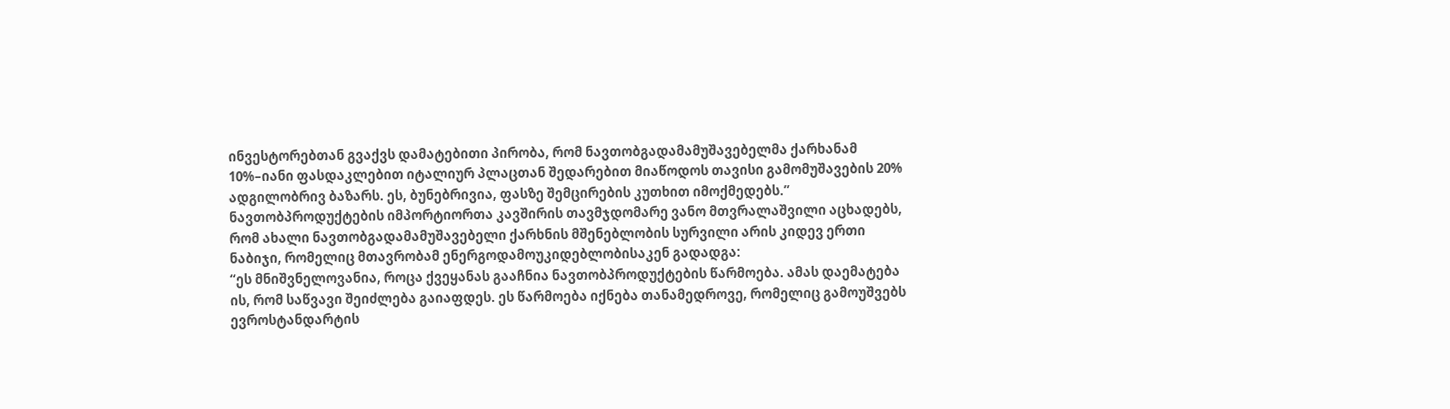ინვესტორებთან გვაქვს დამატებითი პირობა, რომ ნავთობგადამამუშავებელმა ქარხანამ 10%–იანი ფასდაკლებით იტალიურ პლაცთან შედარებით მიაწოდოს თავისი გამომუშავების 20% ადგილობრივ ბაზარს. ეს, ბუნებრივია, ფასზე შემცირების კუთხით იმოქმედებს.”
ნავთობპროდუქტების იმპორტიორთა კავშირის თავმჯდომარე ვანო მთვრალაშვილი აცხადებს, რომ ახალი ნავთობგადამამუშავებელი ქარხნის მშენებლობის სურვილი არის კიდევ ერთი ნაბიჯი, რომელიც მთავრობამ ენერგოდამოუკიდებლობისაკენ გადადგა:
“ეს მნიშვნელოვანია, როცა ქვეყანას გააჩნია ნავთობპროდუქტების წარმოება. ამას დაემატება ის, რომ საწვავი შეიძლება გაიაფდეს. ეს წარმოება იქნება თანამედროვე, რომელიც გამოუშვებს ევროსტანდარტის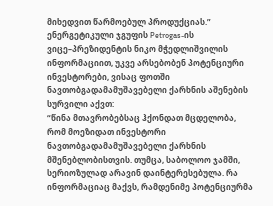მიხედვით წარმოებულ პროდუქციას.”
ენერგეტიკული ჯგუფის Petrogas-ის ვიცე–პრეზიდენტის ნიკო მჭედლიშვილის ინფორმაციით, უკვე არსებობენ პოტენციური ინვესტორები, ვისაც ფოთში ნავთობგადამამუშავებელი ქარხნის აშენების სურვილი აქვთ:
“წინა მთავრობებსაც ჰქონდათ მცდელობა, რომ მოეზიდათ ინვესტორი ნავთობგადამამუშავებელი ქარხნის მშენებლობისთვის. თუმცა, საბოლოო ჯამში, სერიოზულად არავინ დაინტერესებულა. რა ინფორმაციაც მაქვს, რამდენიმე პოტენციურმა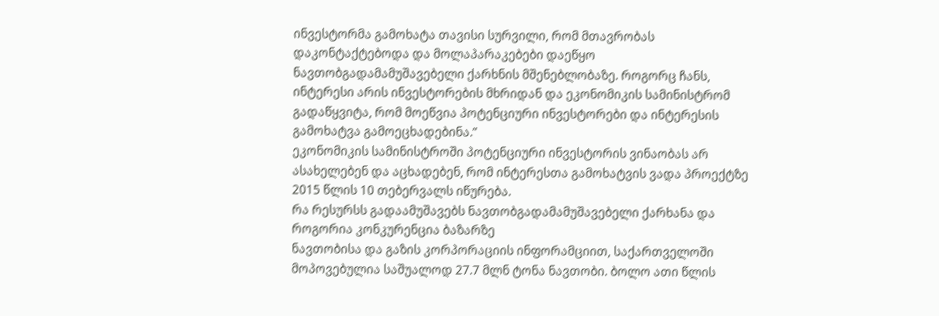ინვესტორმა გამოხატა თავისი სურვილი, რომ მთავრობას დაკონტაქტებოდა და მოლაპარაკებები დაეწყო ნავთობგადამამუშავებელი ქარხნის მშენებლობაზე. როგორც ჩანს, ინტერესი არის ინვესტორების მხრიდან და ეკონომიკის სამინისტრომ გადაწყვიტა, რომ მოეწვია პოტენციური ინვესტორები და ინტერესის გამოხატვა გამოეცხადებინა.”
ეკონომიკის სამინისტროში პოტენციური ინვესტორის ვინაობას არ ასახელებენ და აცხადებენ, რომ ინტერესთა გამოხატვის ვადა პროექტზე 2015 წლის 10 თებერვალს იწურება.
რა რესურსს გადაამუშავებს ნავთობგადამამუშავებელი ქარხანა და როგორია კონკურენცია ბაზარზე
ნავთობისა და გაზის კორპორაციის ინფორამციით, საქართველოში მოპოვებულია საშუალოდ 27.7 მლნ ტონა ნავთობი. ბოლო ათი წლის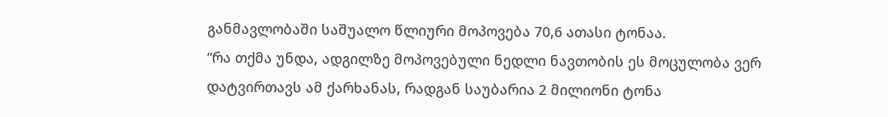განმავლობაში საშუალო წლიური მოპოვება 70,6 ათასი ტონაა.
“რა თქმა უნდა, ადგილზე მოპოვებული ნედლი ნავთობის ეს მოცულობა ვერ დატვირთავს ამ ქარხანას, რადგან საუბარია 2 მილიონი ტონა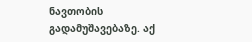ნავთობის გადამუშავებაზე. აქ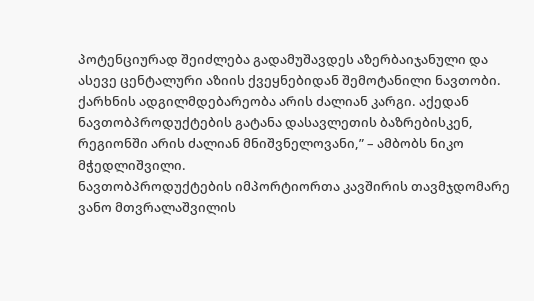პოტენციურად შეიძლება გადამუშავდეს აზერბაიჯანული და ასევე ცენტალური აზიის ქვეყნებიდან შემოტანილი ნავთობი. ქარხნის ადგილმდებარეობა არის ძალიან კარგი. აქედან ნავთობპროდუქტების გატანა დასავლეთის ბაზრებისკენ, რეგიონში არის ძალიან მნიშვნელოვანი,” – ამბობს ნიკო მჭედლიშვილი.
ნავთობპროდუქტების იმპორტიორთა კავშირის თავმჯდომარე ვანო მთვრალაშვილის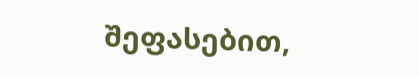შეფასებით,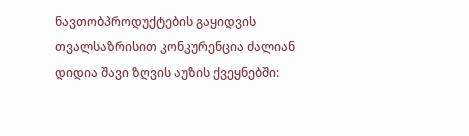ნავთობპროდუქტების გაყიდვის თვალსაზრისით კონკურენცია ძალიან დიდია შავი ზღვის აუზის ქვეყნებში: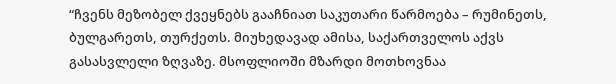“ჩვენს მეზობელ ქვეყნებს გააჩნიათ საკუთარი წარმოება – რუმინეთს, ბულგარეთს, თურქეთს. მიუხედავად ამისა, საქართველოს აქვს გასასვლელი ზღვაზე. მსოფლიოში მზარდი მოთხოვნაა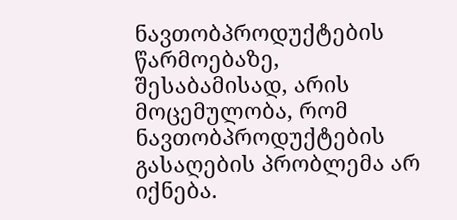ნავთობპროდუქტების წარმოებაზე, შესაბამისად, არის მოცემულობა, რომ ნავთობპროდუქტების გასაღების პრობლემა არ იქნება.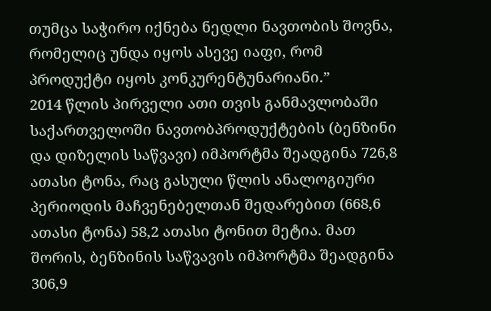თუმცა საჭირო იქნება ნედლი ნავთობის შოვნა, რომელიც უნდა იყოს ასევე იაფი, რომ პროდუქტი იყოს კონკურენტუნარიანი.”
2014 წლის პირველი ათი თვის განმავლობაში საქართველოში ნავთობპროდუქტების (ბენზინი და დიზელის საწვავი) იმპორტმა შეადგინა 726,8 ათასი ტონა, რაც გასული წლის ანალოგიური პერიოდის მაჩვენებელთან შედარებით (668,6 ათასი ტონა) 58,2 ათასი ტონით მეტია. მათ შორის, ბენზინის საწვავის იმპორტმა შეადგინა 306,9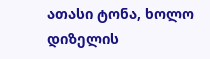ათასი ტონა, ხოლო დიზელის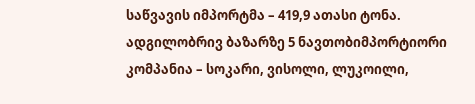საწვავის იმპორტმა – 419,9 ათასი ტონა.
ადგილობრივ ბაზარზე 5 ნავთობიმპორტიორი კომპანია – სოკარი, ვისოლი, ლუკოილი,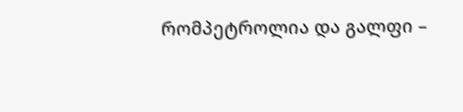რომპეტროლია და გალფი –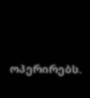ოპერირებს.